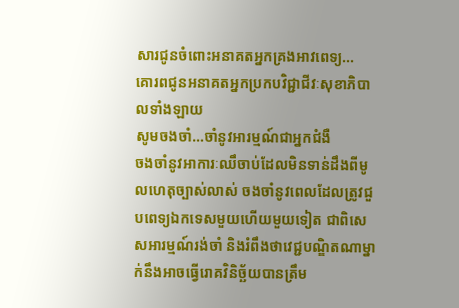សារជូនចំពោះអនាគតអ្នកគ្រងអាវពេទ្យ...
គោរពជូនអនាគតអ្នកប្រកបវិជ្ជាជីវៈសុខាភិបាលទាំងឡាយ
សូមចងចាំ…ចាំនូវអារម្មណ៍ជាអ្នកជំងឺ
ចងចាំនូវអាការៈឈឹចាប់ដែលមិនទាន់ដឹងពីមូលហេតុច្បាស់លាស់ ចងចាំនូវពេលដែលត្រូវជួបពេទ្យឯកទេសមួយហើយមួយទៀត ជាពិសេសអារម្មណ៍រង់ចាំ និងរំពឹងថាវេជ្ជបណ្ឌិតណាម្នាក់នឹងអាចធ្វើរោគវិនិច្ឆ័យបានត្រឹម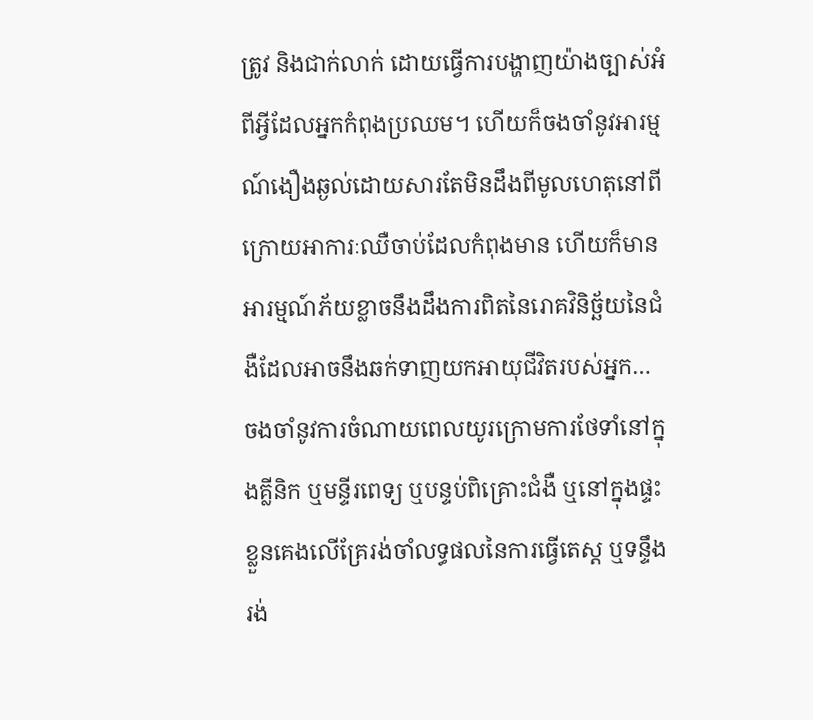ត្រូវ និងជាក់លាក់ ដោយធ្វើការបង្ហាញយ៉ាងច្បាស់អំពីអ្វីដែលអ្នកកំពុងប្រឈម។ ហើយក៏ចងចាំនូវអារម្មណ៍ងឿងឆ្ងល់ដោយសារតែមិនដឹងពីមូលហេតុនៅពីក្រោយអាការៈឈឺចាប់ដែលកំពុងមាន ហើយក៏មានអារម្មណ៍ភ័យខ្លាចនឹងដឹងការពិតនៃរោគវិនិច្ឆ័យនៃជំងឺដែលអាចនឹងឆក់ទាញយកអាយុជីវិតរបស់អ្នក…
ចងចាំនូវការចំណាយពេលយូរក្រោមការថែទាំនៅក្នុងគ្លីនិក ឬមន្ទីរពេទ្យ ឬបន្ទប់ពិគ្រោះជំងឺ ឬនៅក្នុងផ្ទះខ្លួនគេងលើគ្រែរង់ចាំលទ្ធផលនៃការធ្វើតេស្ត ឬទន្ទឹងរង់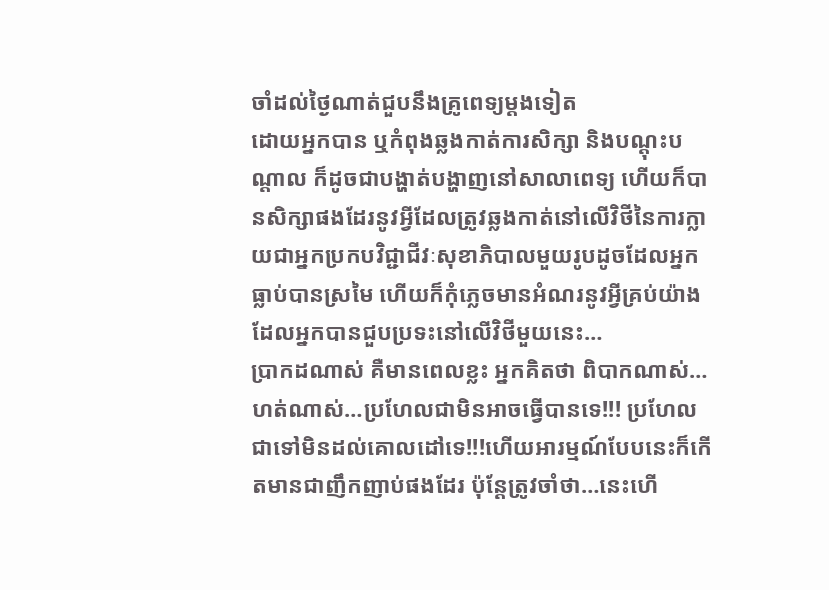ចាំដល់ថ្ងៃណាត់ជួបនឹងគ្រូពេទ្យម្តងទៀត
ដោយអ្នកបាន ឬកំពុងឆ្លងកាត់ការសិក្សា និងបណ្តុះបណ្តាល ក៏ដូចជាបង្ហាត់បង្ហាញនៅសាលាពេទ្យ ហើយក៏បានសិក្សាផងដែរនូវអ្វីដែលត្រូវឆ្លងកាត់នៅលើវិថីនៃការក្លាយជាអ្នកប្រកបវិជ្ជាជីវៈសុខាភិបាលមួយរូបដូចដែលអ្នកធ្លាប់បានស្រមៃ ហើយក៏កុំភ្លេចមានអំណរនូវអ្វីគ្រប់យ៉ាងដែលអ្នកបានជួបប្រទះនៅលើវិថីមួយនេះ…
ប្រាកដណាស់ គឺមានពេលខ្លះ អ្នកគិតថា ពិបាកណាស់…ហត់ណាស់…ប្រហែលជាមិនអាចធ្វើបានទេ!!! ប្រហែលជាទៅមិនដល់គោលដៅទេ!!!ហើយអារម្មណ៍បែបនេះក៏កើតមានជាញឹកញាប់ផងដែរ ប៉ុន្តែត្រូវចាំថា…នេះហើ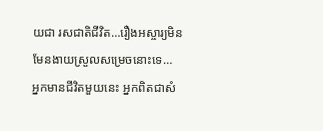យជា រសជាតិជីវិត…រឿងអស្ចារ្យមិនមែនងាយស្រួលសម្រេចនោះទេ…
អ្នកមានជីវិតមួយនេះ អ្នកពិតជាសំ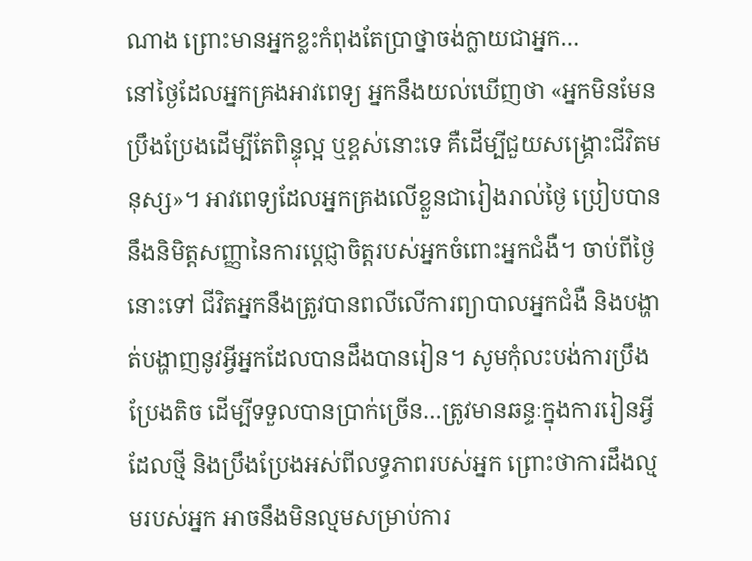ណាង ព្រោះមានអ្នកខ្លះកំពុងតែប្រាថ្នាចង់ក្លាយជាអ្នក…
នៅថ្ងៃដែលអ្នកគ្រងអាវពេទ្យ អ្នកនឹងយល់ឃើញថា «អ្នកមិនមែនប្រឹងប្រែងដើម្បីតែពិន្ទុល្អ ឬខ្ពស់នោះទេ គឺដើម្បីជួយសង្រ្គោះជីវិតមនុស្ស»។ អាវពេទ្យដែលអ្នកគ្រងលើខ្លួនជារៀងរាល់ថ្ងៃ ប្រៀបបាននឹងនិមិត្តសញ្ញានៃការប្តេជ្ញាចិត្តរបស់អ្នកចំពោះអ្នកជំងឺ។ ចាប់ពីថ្ងៃនោះទៅ ជីវិតអ្នកនឹងត្រូវបានពលីលើការព្យាបាលអ្នកជំងឺ និងបង្ហាត់បង្ហាញនូវអ្វីអ្នកដែលបានដឹងបានរៀន។ សូមកុំលះបង់ការប្រឹងប្រែងតិច ដើម្បីទទួលបានប្រាក់ច្រើន…ត្រូវមានឆន្ទៈក្នុងការរៀនអ្វីដែលថ្មី និងប្រឹងប្រែងអស់ពីលទ្ធភាពរបស់អ្នក ព្រោះថាការដឹងល្មមរបស់អ្នក អាចនឹងមិនល្មមសម្រាប់ការ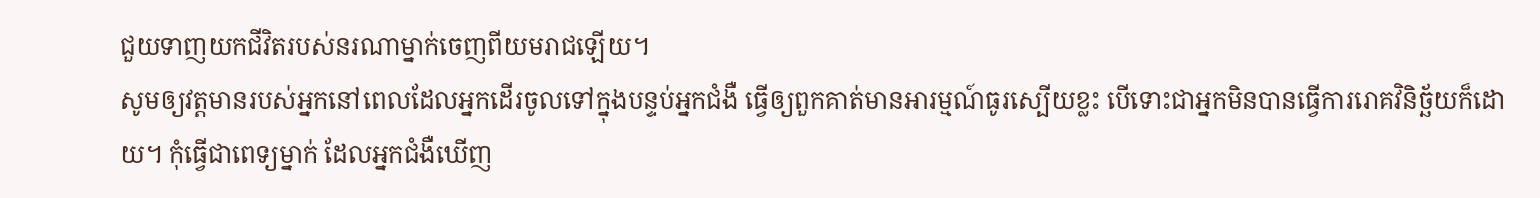ជួយទាញយកជីវិតរបស់នរណាម្នាក់ចេញពីយមរាជឡើយ។
សូមឲ្យវត្តមានរបស់អ្នកនៅពេលដែលអ្នកដើរចូលទៅក្នុងបន្ទប់អ្នកជំងឺ ធ្វើឲ្យពួកគាត់មានអារម្មណ៍ធូរស្បើយខ្លះ បើទោះជាអ្នកមិនបានធ្វើការរោគវិនិច្ឆ័យក៏ដោយ។ កុំធ្វើជាពេទ្យម្នាក់ ដែលអ្នកជំងឺឃើញ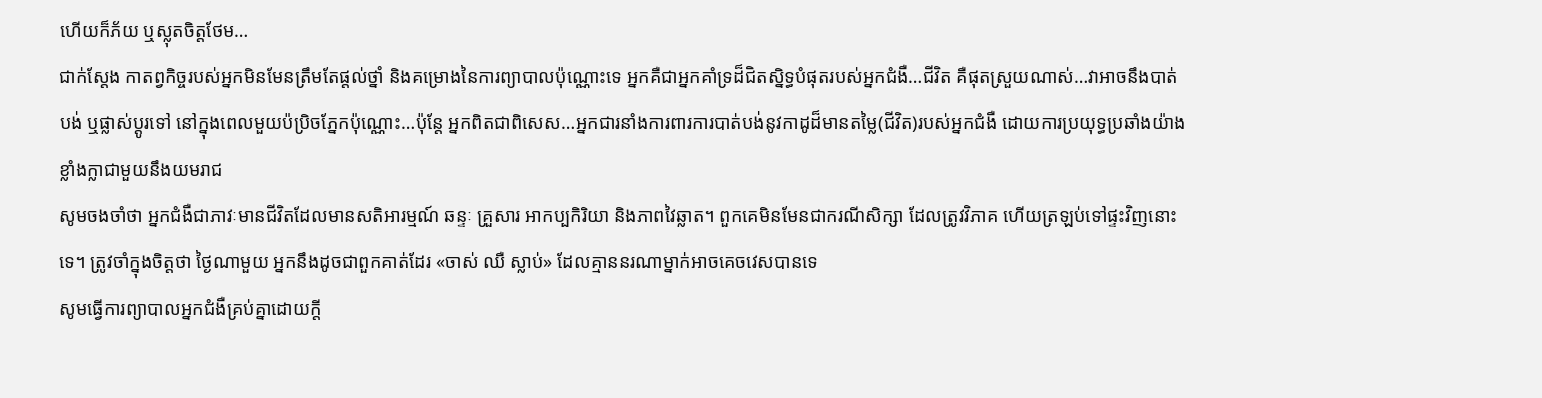ហើយក៏ភ័យ ឬស្លុតចិត្តថែម…
ជាក់ស្តែង កាតព្វកិច្ចរបស់អ្នកមិនមែនត្រឹមតែផ្តល់ថ្នាំ និងគម្រោងនៃការព្យាបាលប៉ុណ្ណោះទេ អ្នកគឺជាអ្នកគាំទ្រដ៏ជិតស្និទ្ធបំផុតរបស់អ្នកជំងឺ…ជីវិត គឺផុតស្រួយណាស់…វាអាចនឹងបាត់បង់ ឬផ្លាស់ប្តូរទៅ នៅក្នុងពេលមួយប៉ប្រិចភ្នែកប៉ុណ្ណោះ…ប៉ុន្តែ អ្នកពិតជាពិសេស…អ្នកជារនាំងការពារការបាត់បង់នូវកាដូដ៏មានតម្លៃ(ជីវិត)របស់អ្នកជំងឺ ដោយការប្រយុទ្ធប្រឆាំងយ៉ាងខ្លាំងក្លាជាមួយនឹងយមរាជ
សូមចងចាំថា អ្នកជំងឺជាភាវៈមានជីវិតដែលមានសតិអារម្មណ៍ ឆន្ទៈ គ្រួសារ អាកប្បកិរិយា និងភាពវៃឆ្លាត។ ពួកគេមិនមែនជាករណីសិក្សា ដែលត្រូវវិភាគ ហើយត្រឡប់ទៅផ្ទះវិញនោះទេ។ ត្រូវចាំក្នុងចិត្តថា ថ្ងៃណាមួយ អ្នកនឹងដូចជាពួកគាត់ដែរ «ចាស់ ឈឺ ស្លាប់» ដែលគ្មាននរណាម្នាក់អាចគេចវេសបានទេ
សូមធ្វើការព្យាបាលអ្នកជំងឺគ្រប់គ្នាដោយក្តី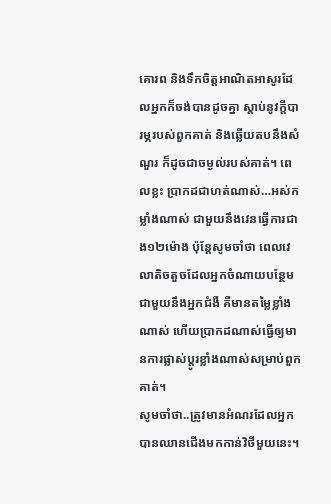គោរព និងទឹកចិត្តអាណិតអាសូរដែលអ្នកក៏ចង់បានដូចគ្នា ស្តាប់នូវក្តីបារម្ភរបស់ពួកគាត់ និងឆ្លើយតបនឹងសំណួរ ក៏ដូចជាចម្ងល់របស់គាត់។ ពេលខ្លះ ប្រាកដជាហត់ណាស់…អស់កម្លាំងណាស់ ជាមួយនឹងវេនធ្វើការជាង១២ម៉ោង ប៉ុន្តែសូមចាំថា ពេលវេលាតិចតួចដែលអ្នកចំណាយបន្ថែមជាមួយនឹងអ្នកជំងឺ គឺមានតម្លៃខ្លាំងណាស់ ហើយប្រាកដណាស់ធ្វើឲ្យមានការផ្លាស់ប្តូរខ្លាំងណាស់សម្រាប់ពួកគាត់។
សូមចាំថា..ត្រូវមានអំណរដែលអ្នកបានឈានជើងមកកាន់វិថីមួយនេះ។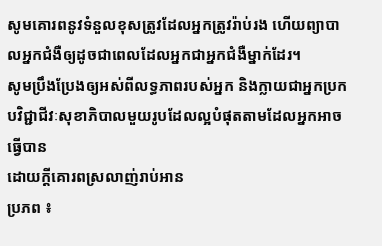សូមគោរពនូវទំនួលខុសត្រូវដែលអ្នកត្រូវរ៉ាប់រង ហើយព្យាបាលអ្នកជំងឺឲ្យដូចជាពេលដែលអ្នកជាអ្នកជំងឺម្នាក់ដែរ។
សូមប្រឹងប្រែងឲ្យអស់ពីលទ្ធភាពរបស់អ្នក និងក្លាយជាអ្នកប្រកបវិជ្ជាជីវៈសុខាភិបាលមួយរូបដែលល្អបំផុតតាមដែលអ្នកអាចធ្វើបាន
ដោយក្តីគោរពស្រលាញ់រាប់អាន
ប្រភព ៖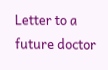Letter to a future doctor